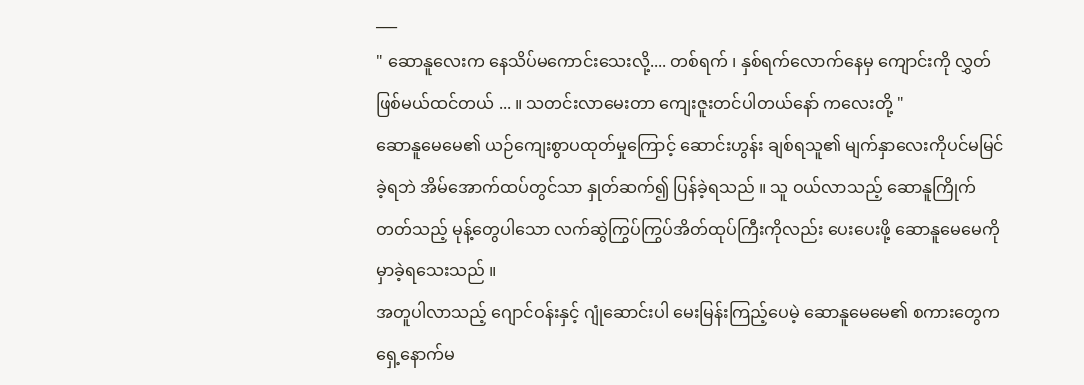___
" ဆောနူလေးက နေသိပ်မကောင်းသေးလို့.... တစ်ရက် ၊ နှစ်ရက်လောက်နေမှ ကျောင်းကို လွှတ်ဖြစ်မယ်ထင်တယ် ... ။ သတင်းလာမေးတာ ကျေးဇူးတင်ပါတယ်နော် ကလေးတို့ "
ဆောနူမေမေ၏ ယဉ်ကျေးစွာပထုတ်မှုကြောင့် ဆောင်းဟွန်း ချစ်ရသူ၏ မျက်နှာလေးကိုပင်မမြင်ခဲ့ရဘဲ အိမ်အောက်ထပ်တွင်သာ နှုတ်ဆက်၍ ပြန်ခဲ့ရသည် ။ သူ ဝယ်လာသည့် ဆောနူကြိုက်တတ်သည့် မုန့်တွေပါသော လက်ဆွဲကြွပ်ကြွပ်အိတ်ထုပ်ကြီးကိုလည်း ပေးပေးဖို့ ဆောနူမေမေကို မှာခဲ့ရသေးသည် ။
အတူပါလာသည့် ဂျောင်ဝန်းနှင့် ဂျုံဆောင်းပါ မေးမြန်းကြည့်ပေမဲ့ ဆောနူမေမေ၏ စကားတွေက ရှေ့နောက်မ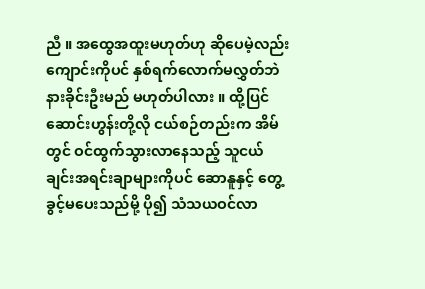ညီ ။ အထွေအထူးမဟုတ်ဟု ဆိုပေမဲ့လည်း ကျောင်းကိုပင် နှစ်ရက်လောက်မလွှတ်ဘဲ နားခိုင်းဦးမည် မဟုတ်ပါလား ။ ထို့ပြင် ဆောင်းဟွန်းတို့လို ငယ်စဉ်တည်းက အိမ်တွင် ဝင်ထွက်သွားလာနေသည့် သူငယ်ချင်းအရင်းချာများကိုပင် ဆောနူနှင့် တွေ့ခွင့်မပေးသည်မို့ ပို၍ သံသယဝင်လာ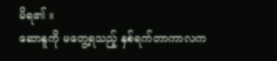မိရ၏ ။
ဆောနူကို မတွေ့ရသည့် နှစ်ရက်တာကာလက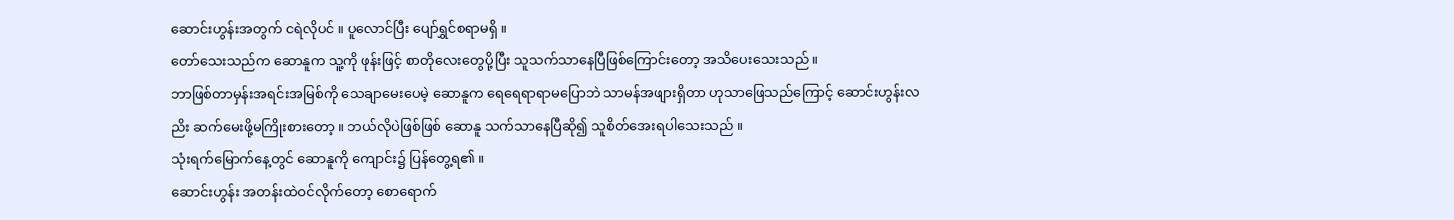ဆောင်းဟွန်းအတွက် ငရဲလိုပင် ။ ပူလောင်ပြီး ပျော်ရွှင်စရာမရှိ ။
တော်သေးသည်က ဆောနူက သူ့ကို ဖုန်းဖြင့် စာတိုလေးတွေပို့ပြီး သူသက်သာနေပြီဖြစ်ကြောင်းတော့ အသိပေးသေးသည် ။
ဘာဖြစ်တာမှန်းအရင်းအမြစ်ကို သေချာမေးပေမဲ့ ဆောနူက ရေရေရာရာမပြောဘဲ သာမန်အဖျားရှိတာ ဟုသာဖြေသည်ကြောင့် ဆောင်းဟွန်းလညိး ဆက်မေးဖို့မကြိုးစားတော့ ။ ဘယ်လိုပဲဖြစ်ဖြစ် ဆောနူ သက်သာနေပြီဆို၍ သူစိတ်အေးရပါသေးသည် ။
သုံးရက်မြောက်နေ့တွင် ဆောနူကို ကျောင်း၌ ပြန်တွေ့ရ၏ ။
ဆောင်းဟွန်း အတန်းထဲဝင်လိုက်တော့ စောရောက်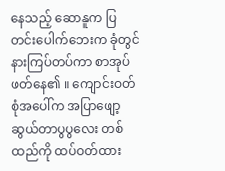နေသည့် ဆောနူက ပြတင်းပေါက်ဘေးက ခုံတွင် နားကြပ်တပ်ကာ စာအုပ်ဖတ်နေ၏ ။ ကျောင်းဝတ်စုံအပေါ်က အပြာဖျော့ဆွယ်တာပွပွလေး တစ်ထည်ကို ထပ်ဝတ်ထား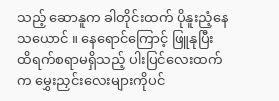သည့် ဆောနူက ခါတိုင်းထက် ပိုနူးညံ့နေသယောင် ။ နေရောင်ကြောင့် ဖြူနုပြီး ထိရက်စရာမရှိသည့် ပါးပြင်လေးထက်က မွှေးညှင်းလေးများကိုပင်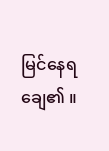မြင်နေရချေ၏ ။